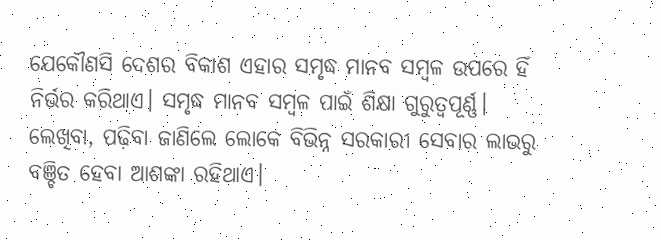ଯେକୌଣସି ଦେଶର ବିକାଶ ଏହାର ସମୃଦ୍ଧ ମାନବ ସମ୍ବଳ ଉପରେ ହିଁ ନିର୍ଭର କରିଥାଏ। ସମୃଦ୍ଧ ମାନବ ସମ୍ବଳ ପାଇଁ ଶିକ୍ଷା ଗୁରୁତ୍ୱପୂର୍ଣ୍ଣ। ଲେଖିବା, ପଢ଼ିବା ଜାଣିଲେ ଲୋକେ ବିଭିନ୍ନ ସରକାରୀ ସେବାର ଲାଭରୁ ବଞ୍ଚିତ ହେବା ଆଶଙ୍କା ରହିଥାଏ।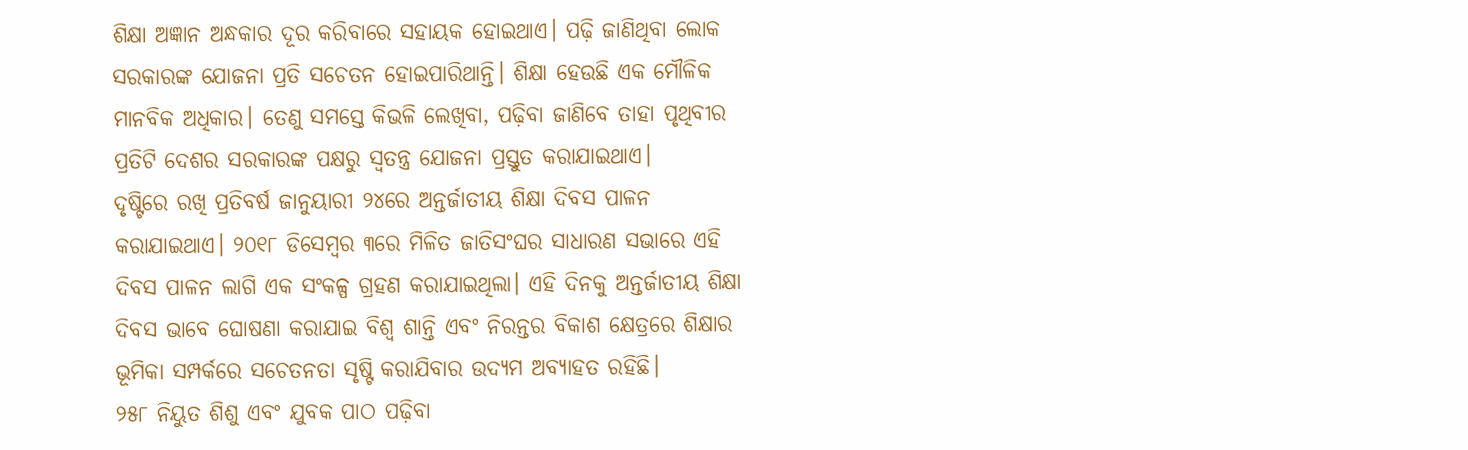ଶିକ୍ଷା ଅଜ୍ଞାନ ଅନ୍ଧକାର ଦୂର କରିବାରେ ସହାୟକ ହୋଇଥାଏ। ପଢ଼ି ଜାଣିଥିବା ଲୋକ ସରକାରଙ୍କ ଯୋଜନା ପ୍ରତି ସଚେତନ ହୋଇପାରିଥାନ୍ତି। ଶିକ୍ଷା ହେଉଛି ଏକ ମୌଳିକ ମାନବିକ ଅଧିକାର। ତେଣୁ ସମସ୍ତେ କିଭଳି ଲେଖିବା, ପଢ଼ିବା ଜାଣିବେ ତାହା ପୃଥିବୀର ପ୍ରତିଟି ଦେଶର ସରକାରଙ୍କ ପକ୍ଷରୁ ସ୍ବତନ୍ତ୍ର ଯୋଜନା ପ୍ରସ୍ତୁତ କରାଯାଇଥାଏ।
ଦୃଷ୍ଟିରେ ରଖି ପ୍ରତିବର୍ଷ ଜାନୁୟାରୀ ୨୪ରେ ଅନ୍ତର୍ଜାତୀୟ ଶିକ୍ଷା ଦିବସ ପାଳନ କରାଯାଇଥାଏ। ୨୦୧୮ ଡିସେମ୍ବର ୩ରେ ମିଳିତ ଜାତିସଂଘର ସାଧାରଣ ସଭାରେ ଏହି ଦିବସ ପାଳନ ଲାଗି ଏକ ସଂକଳ୍ପ ଗ୍ରହଣ କରାଯାଇଥିଲା। ଏହି ଦିନକୁ ଅନ୍ତର୍ଜାତୀୟ ଶିକ୍ଷା ଦିବସ ଭାବେ ଘୋଷଣା କରାଯାଇ ବିଶ୍ୱ ଶାନ୍ତି ଏବଂ ନିରନ୍ତର ବିକାଶ କ୍ଷେତ୍ରରେ ଶିକ୍ଷାର ଭୂମିକା ସମ୍ପର୍କରେ ସଚେତନତା ସୃଷ୍ଟି କରାଯିବାର ଉଦ୍ୟମ ଅବ୍ୟାହତ ରହିଛି।
୨୫୮ ନିୟୁତ ଶିଶୁ ଏବଂ ଯୁବକ ପାଠ ପଢ଼ିବା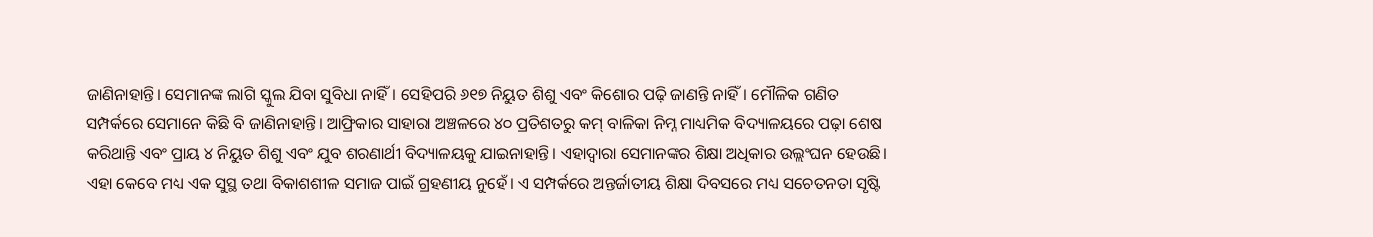ଜାଣିନାହାନ୍ତି। ସେମାନଙ୍କ ଲାଗି ସ୍କୁଲ ଯିବା ସୁବିଧା ନାହିଁ। ସେହିପରି ୬୧୭ ନିୟୁତ ଶିଶୁ ଏବଂ କିଶୋର ପଢ଼ି ଜାଣନ୍ତି ନାହିଁ। ମୌଳିକ ଗଣିତ ସମ୍ପର୍କରେ ସେମାନେ କିଛି ବି ଜାଣିନାହାନ୍ତି। ଆଫ୍ରିକାର ସାହାରା ଅଞ୍ଚଳରେ ୪୦ ପ୍ରତିଶତରୁ କମ୍ ବାଳିକା ନିମ୍ନ ମାଧ୍ୟମିକ ବିଦ୍ୟାଳୟରେ ପଢ଼ା ଶେଷ କରିଥାନ୍ତି ଏବଂ ପ୍ରାୟ ୪ ନିୟୁତ ଶିଶୁ ଏବଂ ଯୁବ ଶରଣାର୍ଥୀ ବିଦ୍ୟାଳୟକୁ ଯାଇନାହାନ୍ତି। ଏହାଦ୍ୱାରା ସେମାନଙ୍କର ଶିକ୍ଷା ଅଧିକାର ଉଲ୍ଲଂଘନ ହେଉଛି। ଏହା କେବେ ମଧ୍ୟ ଏକ ସୁସ୍ଥ ତଥା ବିକାଶଶୀଳ ସମାଜ ପାଇଁ ଗ୍ରହଣୀୟ ନୁହେଁ। ଏ ସମ୍ପର୍କରେ ଅନ୍ତର୍ଜାତୀୟ ଶିକ୍ଷା ଦିବସରେ ମଧ୍ୟ ସଚେତନତା ସୃଷ୍ଟି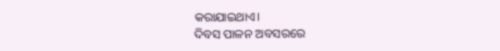କରାଯାଇଥାଏ।
ଦିବସ ପାଳନ ଅବସରରେ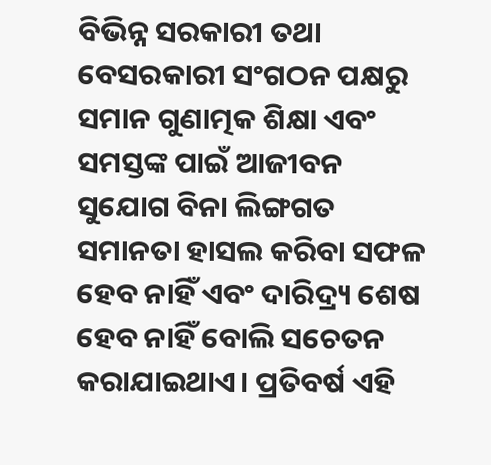ବିଭିନ୍ନ ସରକାରୀ ତଥା ବେସରକାରୀ ସଂଗଠନ ପକ୍ଷରୁ ସମାନ ଗୁଣାତ୍ମକ ଶିକ୍ଷା ଏବଂ ସମସ୍ତଙ୍କ ପାଇଁ ଆଜୀବନ ସୁଯୋଗ ବିନା ଲିଙ୍ଗଗତ ସମାନତା ହାସଲ କରିବା ସଫଳ ହେବ ନାହିଁ ଏବଂ ଦାରିଦ୍ର୍ୟ ଶେଷ ହେବ ନାହିଁ ବୋଲି ସଚେତନ କରାଯାଇଥାଏ। ପ୍ରତିବର୍ଷ ଏହି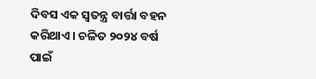ଦିବସ ଏକ ସ୍ବତନ୍ତ୍ର ବାର୍ତ୍ତା ବହନ କରିଥାଏ। ଚଳିତ ୨୦୨୪ ବର୍ଷ ପାଇଁ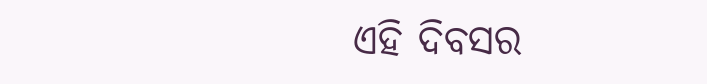ଏହି ଦିବସର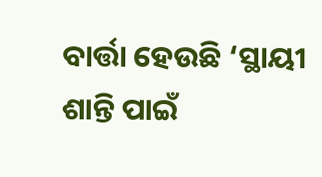ବାର୍ତ୍ତା ହେଉଛି ‘ସ୍ଥାୟୀ ଶାନ୍ତି ପାଇଁ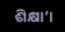ଶିକ୍ଷା’।